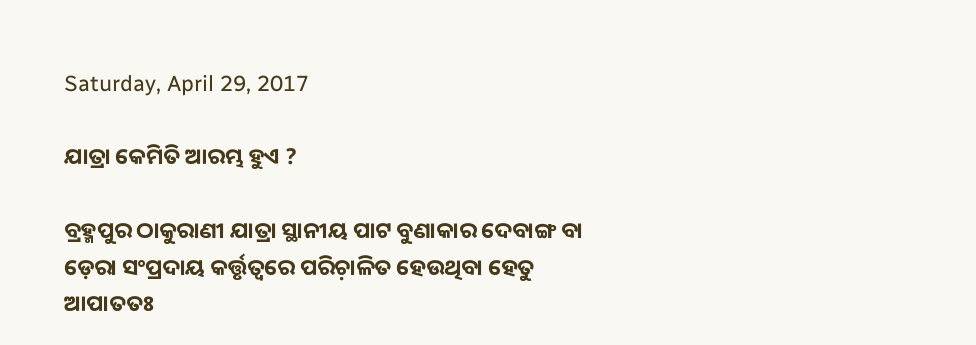Saturday, April 29, 2017

ଯାତ୍ରା କେମିତି ଆରମ୍ଭ ହୁଏ ?

ବ୍ରହ୍ମପୁର ଠାକୁରାଣୀ ଯାତ୍ରା ସ୍ଥାନୀୟ ପାଟ ବୁଣାକାର ଦେବାଙ୍ଗ ବା ଡ଼େରା ସଂପ୍ରଦାୟ କର୍ତ୍ତୃତ୍ୱରେ ପରିଚ଼ାଳିତ ହେଉଥିବା ହେତୁ ଆପାତତଃ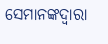ସେମାନଙ୍କଦ୍ୱାରା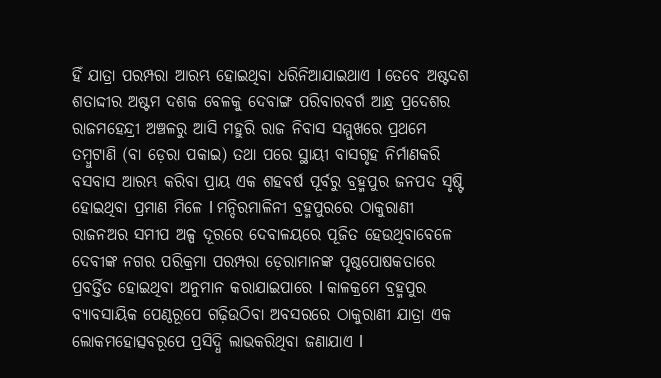ହିଁ ଯାତ୍ରା ପରମ୍ପରା ଆରମ୍ଭ ହୋଇଥିବା ଧରିନିଆଯାଇଥାଏ l ତେବେ ଅଷ୍ଟଦଶ ଶତାଦ୍ଦୀର ଅଷ୍ଟମ ଦଶକ ବେଳକୁ ଦେବାଙ୍ଗ ପରିବାରବର୍ଗ ଆନ୍ଧ୍ର ପ୍ରଦେଶର ରାଜମହେନ୍ଦ୍ରୀ ଅଞ୍ଚଳରୁ ଆସି ମହୁରି ରାଜ ନିବାସ ସମ୍ମୁଖରେ ପ୍ରଥମେ ତମ୍ୱୁଟାଣି (ବା ଡ଼େରା ପକାଇ) ତଥା ପରେ ସ୍ଥାୟୀ ବାସଗୃହ ନିର୍ମାଣକରି ବସବାସ ଆରମ୍ଭ କରିବା ପ୍ରାୟ ଏକ ଶହବର୍ଷ ପୂର୍ବରୁ ବ୍ରହ୍ମପୁର ଜନପଦ ସୃଷ୍ଟି ହୋଇଥିବା ପ୍ରମାଣ ମିଳେ l ମନ୍ଦିରମାଳିନୀ ବ୍ରହ୍ମପୁରରେ ଠାକୁରାଣୀ ରାଜନଅର ସମୀପ ଅଳ୍ପ ଦୂରରେ ଦେବାଳୟରେ ପୂଜିତ ହେଉଥିବାବେଳେ ଦେବୀଙ୍କ ନଗର ପରିକ୍ରମା ପରମ୍ପରା ଡ଼େରାମାନଙ୍କ ପୃଷ୍ଠପୋଷକତାରେ ପ୍ରବର୍ତ୍ତିତ ହୋଇଥିବା ଅନୁମାନ କରାଯାଇପାରେ l କାଳକ୍ରମେ ବ୍ରହ୍ମପୁର ବ୍ୟାବସାୟିକ ପେଣ୍ଠରୂପେ ଗଢ଼ିଉଠିବା ଅବସରରେ ଠାକୁରାଣୀ ଯାତ୍ରା ଏକ ଲୋକମହୋତ୍ସବରୂପେ ପ୍ରସିଦ୍ଧି ଲାଭକରିଥିବା ଜଣାଯାଏ l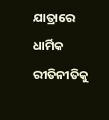ଯାତ୍ରାରେ ଧାର୍ମିକ ରୀତିନୀତିକୁ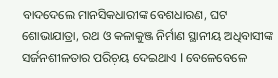ବାଦଦେଲେ ମାନସିକଧାରୀଙ୍କ ବେଶଧାରଣ, ଘଟ ଶୋଭାଯାତ୍ରା, ରଥ ଓ କଳାକୁଞ୍ଜ ନିର୍ମାଣ ସ୍ଥାନୀୟ ଅଧିବାସୀଙ୍କ ସର୍ଜନଶୀଳତାର ପରିଚ଼ୟ ଦେଇଥାଏ l ବେଳେବେଳେ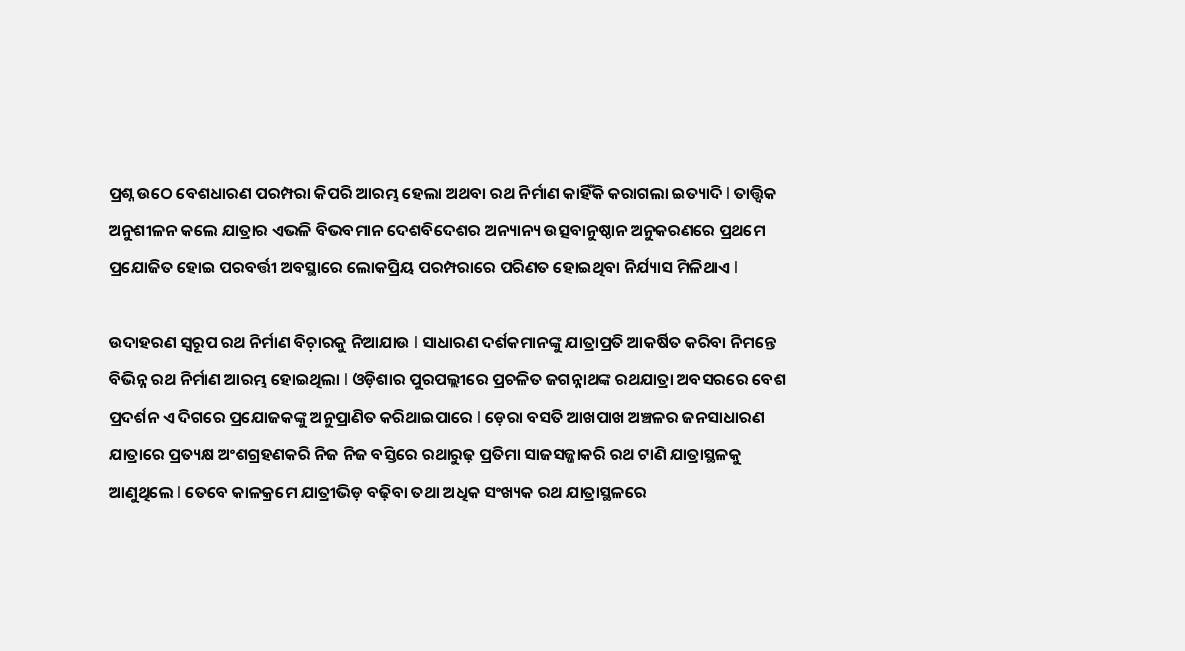ପ୍ରଶ୍ନ ଉଠେ ବେଶଧାରଣ ପରମ୍ପରା କିପରି ଆରମ୍ଭ ହେଲା ଅଥବା ରଥ ନିର୍ମାଣ କାହିଁକି କରାଗଲା ଇତ୍ୟାଦି l ତାତ୍ତ୍ୱିକ ଅନୁଶୀଳନ କଲେ ଯାତ୍ରାର ଏଭଳି ବିଭବମାନ ଦେଶବିଦେଶର ଅନ୍ୟାନ୍ୟ ଉତ୍ସବାନୁଷ୍ଠାନ ଅନୁକରଣରେ ପ୍ରଥମେ ପ୍ରଯୋଜିତ ହୋଇ ପରବର୍ତ୍ତୀ ଅବସ୍ଥାରେ ଲୋକପ୍ରିୟ ପରମ୍ପରାରେ ପରିଣତ ହୋଇଥିବା ନିର୍ଯ୍ୟାସ ମିଳିଥାଏ l

ଉଦାହରଣ ସ୍ୱରୂପ ରଥ ନିର୍ମାଣ ବିଚ଼ାରକୁ ନିଆଯାଉ l ସାଧାରଣ ଦର୍ଶକମାନଙ୍କୁ ଯାତ୍ରାପ୍ରତି ଆକର୍ଷିତ କରିବା ନିମନ୍ତେ ବିଭିନ୍ନ ରଥ ନିର୍ମାଣ ଆରମ୍ଭ ହୋଇଥିଲା l ଓଡ଼ିଶାର ପୁରପଲ୍ଲୀରେ ପ୍ରଚଳିତ ଜଗନ୍ନାଥଙ୍କ ରଥଯାତ୍ରା ଅବସରରେ ବେଶ ପ୍ରଦର୍ଶନ ଏ ଦିଗରେ ପ୍ରଯୋଜକଙ୍କୁ ଅନୁପ୍ରାଣିତ କରିଥାଇପାରେ l ଡ଼େରା ବସତି ଆଖପାଖ ଅଞ୍ଚଳର ଜନସାଧାରଣ ଯାତ୍ରାରେ ପ୍ରତ୍ୟକ୍ଷ ଅଂଶଗ୍ରହଣକରି ନିଜ ନିଜ ବସ୍ତିରେ ରଥାରୁଢ଼ ପ୍ରତିମା ସାଜସଜ୍ଜାକରି ରଥ ଟାଣି ଯାତ୍ରାସ୍ଥଳକୁ ଆଣୁଥିଲେ l ତେବେ କାଳକ୍ରମେ ଯାତ୍ରୀଭିଡ଼ ବଢ଼ିବା ତଥା ଅଧିକ ସଂଖ୍ୟକ ରଥ ଯାତ୍ରାସ୍ଥଳରେ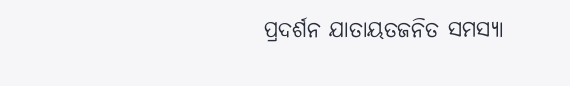ପ୍ରଦର୍ଶନ ଯାତାୟତଜନିତ ସମସ୍ୟା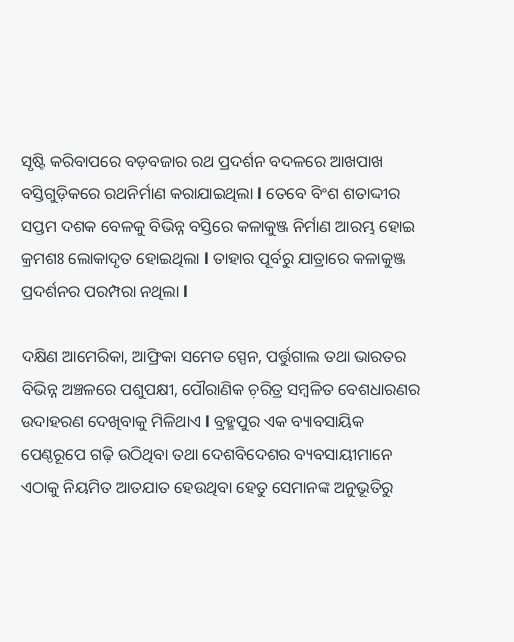ସୃଷ୍ଟି କରିବାପରେ ବଡ଼ବଜାର ରଥ ପ୍ରଦର୍ଶନ ବଦଳରେ ଆଖପାଖ ବସ୍ତିଗୁଡ଼ିକରେ ରଥନିର୍ମାଣ କରାଯାଇଥିଲା l ତେବେ ବିଂଶ ଶତାଦ୍ଦୀର ସପ୍ତମ ଦଶକ ବେଳକୁ ବିଭିନ୍ନ ବସ୍ତିରେ କଳାକୁଞ୍ଜ ନିର୍ମାଣ ଆରମ୍ଭ ହୋଇ କ୍ରମଶଃ ଲୋକାଦୃତ ହୋଇଥିଲା l ତାହାର ପୂର୍ବରୁ ଯାତ୍ରାରେ କଳାକୁଞ୍ଜ ପ୍ରଦର୍ଶନର ପରମ୍ପରା ନଥିଲା l

ଦକ୍ଷିଣ ଆମେରିକା, ଆଫ୍ରିକା ସମେତ ସ୍ପେନ, ପର୍ତ୍ତୁଗାଲ ତଥା ଭାରତର ବିଭିନ୍ନ ଅଞ୍ଚଳରେ ପଶୁପକ୍ଷୀ, ପୌରାଣିକ ଚ଼ରିତ୍ର ସମ୍ୱଳିତ ବେଶଧାରଣର ଉଦାହରଣ ଦେଖିବାକୁ ମିଳିଥାଏ l ବ୍ରହ୍ମପୁର ଏକ ବ୍ୟାବସାୟିକ ପେଣ୍ଠରୂପେ ଗଢ଼ି ଉଠିଥିବା ତଥା ଦେଶବିଦେଶର ବ୍ୟବସାୟୀମାନେ ଏଠାକୁ ନିୟମିତ ଆତଯାତ ହେଉଥିବା ହେତୁ ସେମାନଙ୍କ ଅନୁଭୂତିରୁ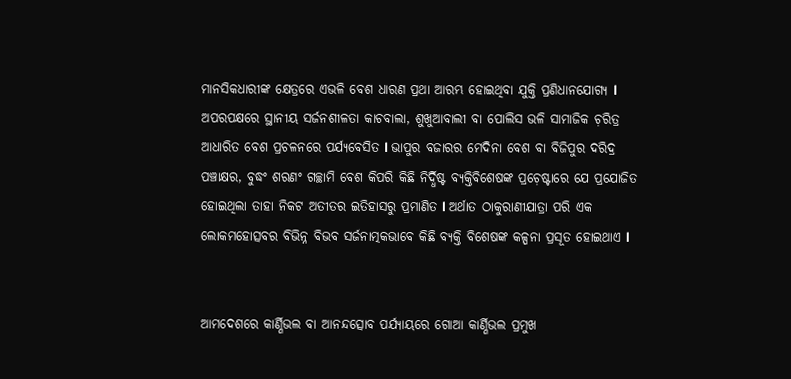ମାନସିକଧାରୀଙ୍କ କ୍ଷେତ୍ରରେ ଏଭଳି ବେଶ ଧାରଣ ପ୍ରଥା ଆରମ୍ଭ ହୋଇଥିବା ଯୁକ୍ତି ପ୍ରଣିଧାନଯୋଗ୍ୟ l ଅପରପକ୍ଷରେ ସ୍ଥାନୀୟ ସର୍ଜନଶୀଳତା କାଚବାଲା, ଶୁଖୁଆବାଲୀ ବା ପୋଲିସ ଭଳି ସାମାଜିକ ଚ଼ରିତ୍ର ଆଧାରିତ ବେଶ ପ୍ରଚଳନରେ ପର୍ଯ୍ୟବେସିତ l ଭାପୁର ବଜାରର ମେଦିନା ବେଶ ବା ବିଜିପୁର ଦରିଦ୍ର ପଞ୍ଚାକ୍ଷର, ବୁଦ୍ଧଂ ଶରଣଂ ଗଚ୍ଛାମି ବେଶ କିପରି କିଛି ନିର୍ଦ୍ଧିଷ୍ଟ ବ୍ୟକ୍ତିବିଶେଷଙ୍କ ପ୍ରଚ଼େଷ୍ଟାରେ ଯେ ପ୍ରଯୋଜିତ ହୋଇଥିଲା ତାହା ନିକଟ ଅତୀତର ଇତିହାସରୁ ପ୍ରମାଣିତ l ଅର୍ଥାତ ଠାକୁରାଣୀଯାତ୍ରା ପରି ଏକ ଲୋକମହୋତ୍ସବର ବିଭିନ୍ନ ବିଭବ ସର୍ଜନାତ୍ମକଭାବେ କିଛି ବ୍ୟକ୍ତି ବିଶେଷଙ୍କ କଳ୍ପନା ପ୍ରସୂତ ହୋଇଥାଏ l


ଆମଦେଶରେ କାର୍ଣ୍ଣିଭଲ ବା ଆନନ୍ଦତ୍ସୋବ ପର୍ଯ୍ୟାୟରେ ଗୋଆ କାର୍ଣ୍ଣିଭଲ ପ୍ରମୁଖ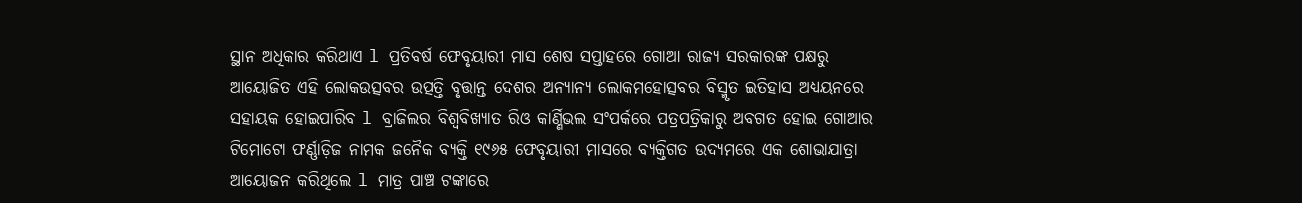ସ୍ଥାନ ଅଧିକାର କରିଥାଏ l ପ୍ରତିବର୍ଷ ଫେବୃୟାରୀ ମାସ ଶେଷ ସପ୍ତାହରେ ଗୋଆ ରାଜ୍ୟ ସରକାରଙ୍କ ପକ୍ଷରୁ ଆୟୋଜିତ ଏହି ଲୋକଉତ୍ସବର ଉତ୍ପତ୍ତି ବୃତ୍ତାନ୍ତ ଦେଶର ଅନ୍ୟାନ୍ୟ ଲୋକମହୋତ୍ସବର ବିସ୍ମୃତ ଇତିହାସ ଅଧ୍ୟୟନରେ ସହାୟକ ହୋଇପାରିବ l ବ୍ରାଜିଲର ବିଶ୍ୱବିଖ୍ୟାତ ରିଓ କାର୍ଣ୍ଣିଭଲ ସଂପର୍କରେ ପତ୍ରପତ୍ରିକାରୁ ଅବଗତ ହୋଇ ଗୋଆର ଟିମୋଟୋ ଫର୍ଣ୍ଣାଡ଼ିଜ ନାମକ ଜନୈକ ବ୍ୟକ୍ତି ୧୯୬୫ ଫେବୃୟାରୀ ମାସରେ ବ୍ୟକ୍ତିଗତ ଉଦ୍ୟମରେ ଏକ ଶୋଭାଯାତ୍ରା ଆୟୋଜନ କରିଥିଲେ l ମାତ୍ର ପାଞ୍ଚ ଟଙ୍କାରେ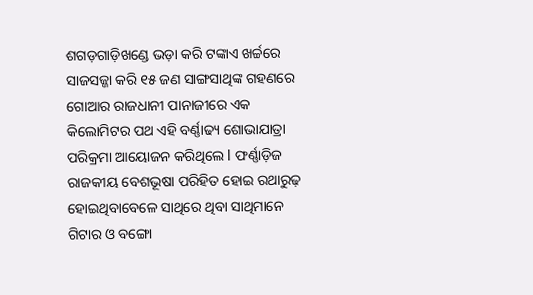ଶଗଡ଼ଗାଡ଼ିଖଣ୍ଡେ ଭଡ଼ା କରି ଟଙ୍କାଏ ଖର୍ଚ୍ଚରେ ସାଜସଜ୍ଜା କରି ୧୫ ଜଣ ସାଙ୍ଗସାଥିଙ୍କ ଗହଣରେ ଗୋଆର ରାଜଧାନୀ ପାନାଜୀରେ ଏକ କିଲୋମିଟର ପଥ ଏହି ବର୍ଣ୍ଣାଢ୍ୟ ଶୋଭାଯାତ୍ରା ପରିକ୍ରମା ଆୟୋଜନ କରିଥିଲେ l ଫର୍ଣ୍ଣାଡ଼ିଜ ରାଜକୀୟ ବେଶଭୂଷା ପରିହିତ ହୋଇ ରଥାରୁଢ଼ ହୋଇଥିବାବେଳେ ସାଥିରେ ଥିବା ସାଥିମାନେ ଗିଟାର ଓ ବଙ୍ଗୋ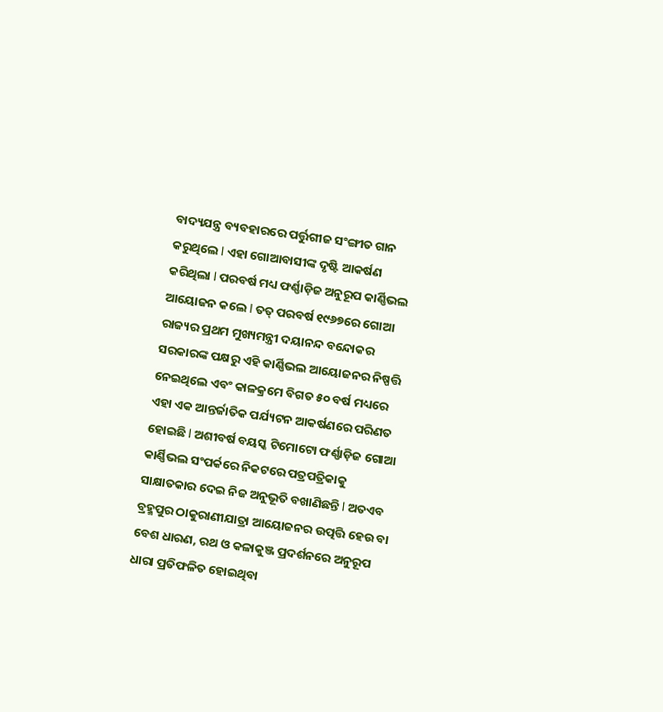ବାଦ୍ୟଯନ୍ତ୍ର ବ୍ୟବହାରରେ ପର୍ତ୍ତୁଗୀଜ ସଂଙ୍ଗୀତ ଗାନ କରୁଥିଲେ l ଏହା ଗୋଆବାସୀଙ୍କ ଦୃଷ୍ଟି ଆକର୍ଷଣ କରିଥିଲା l ପରବର୍ଷ ମଧ୍ୟ ଫର୍ଣ୍ଣାଡ଼ିଜ ଅନୁରୂପ କାର୍ଣ୍ଣିଭଲ ଆୟୋଜନ କଲେ l ତତ୍ ପରବର୍ଷ ୧୯୬୭ରେ ଗୋଆ ରାଜ୍ୟର ପ୍ରଥମ ମୁଖ୍ୟମନ୍ତ୍ରୀ ଦୟାନନ୍ଦ ବନ୍ଦୋକର ସରକାରଙ୍କ ପକ୍ଷରୁ ଏହି କାର୍ଣ୍ଣିଭଲ ଆୟୋଜନର ନିଷ୍ପତ୍ତି ନେଇଥିଲେ ଏବଂ କାଳକ୍ରମେ ବିଗତ ୫୦ ବର୍ଷ ମଧ୍ୟରେ ଏହା ଏକ ଆନ୍ତର୍ଜାତିକ ପର୍ଯ୍ୟଟନ ଆକର୍ଷଣରେ ପରିଣତ ହୋଇଛି l ଅଶୀବର୍ଷ ବୟସ୍କ ଟିମୋଟୋ ଫର୍ଣ୍ଣାଡ଼ିଜ ଗୋଆ କାର୍ଣ୍ଣିଭଲ ସଂପର୍କରେ ନିକଟରେ ପତ୍ରପତ୍ରିକାକୁ ସାକ୍ଷାତକାର ଦେଇ ନିଜ ଅନୁଭୂତି ବଖାଣିଛନ୍ତି l ଅତଏବ ବ୍ରହ୍ମପୁର ଠାକୁରାଣୀଯାତ୍ରା ଆୟୋଜନର ଉତ୍ପତ୍ତି ହେଉ ବା ବେଶ ଧାରଣ, ରଥ ଓ କଳାକୁଞ୍ଜ ପ୍ରଦର୍ଶନରେ ଅନୁରୂପ ଧାରା ପ୍ରତିଫଳିତ ହୋଇଥିବା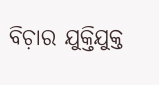ବିଚ଼ାର ଯୁକ୍ତିଯୁକ୍ତ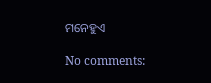ମନେହୁଏ

No comments: